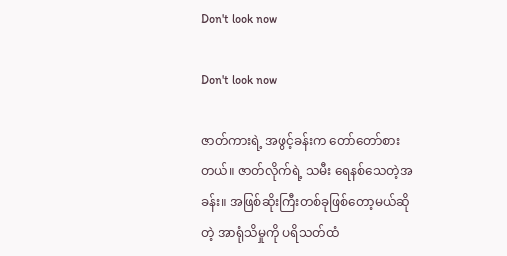Don't look now

Don't look now

ဇာတ်ကားရဲ့ အဖွင့်ခန်းက တော်တော်စားတယ်။ ဇာတ်လိုက်ရဲ့ သမီး ရေနစ်သေတဲ့အခန်း။ အဖြစ်ဆိုးကြီးတစ်ခုဖြစ်တော့မယ်ဆိုတဲ့ အာရုံသိမှုကို ပရိသတ်ထံ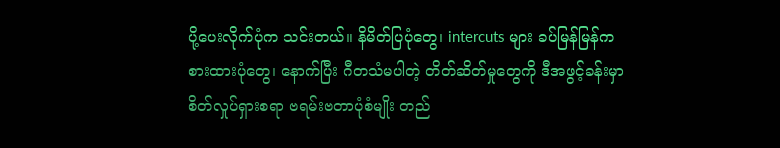ပို့ပေးလိုက်ပုံက သင်းတယ်။ နိမိတ်ပြပုံတွေ၊ intercuts များ ခပ်မြန်မြန်ကစားထားပုံတွေ၊ နောက်ပြီး ဂီတသံမပါတဲ့ တိတ်ဆိတ်မှုတွေကို ဒီအဖွင့်ခန်းမှာ စိတ်လှုပ်ရှားစရာ ဗရမ်းဗတာပုံစံမျိုး တည်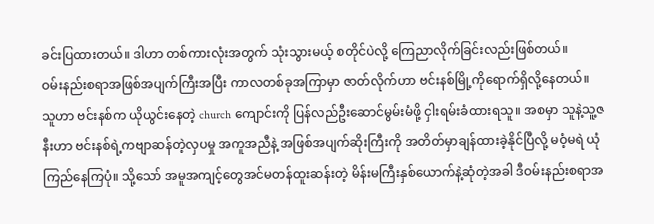ခင်းပြထားတယ်။ ဒါဟာ တစ်ကားလုံးအတွက် သုံးသွားမယ့် စတိုင်ပဲလို့ ကြေညာလိုက်ခြင်းလည်းဖြစ်တယ်။
ဝမ်းနည်းစရာအဖြစ်အပျက်ကြီးအပြီး ကာလတစ်ခုအကြာမှာ ဇာတ်လိုက်ဟာ ဗင်းနစ်မြို့ကိုရောက်ရှိလို့နေတယ်။ သူဟာ ဗင်းနစ်က ယိုယွင်းနေတဲ့ church ကျောင်းကို ပြန်လည်ဦးဆောင်မွမ်းမံဖို့ ငှါးရမ်းခံထားရသူ။ အစမှာ သူနဲ့သူ့ဇနီးဟာ ဗင်းနစ်ရဲ့ကဗျာဆန်တဲ့လှပမှု အကူအညီနဲ့ အဖြစ်အပျက်ဆိုးကြီးကို အတိတ်မှာချန်ထားခဲ့နိုင်ပြီလို့ မဝံ့မရဲ ယုံကြည်နေကြပုံ။ သို့သော် အမူအကျင့်တွေအင်မတန်ထူးဆန်းတဲ့ မိန်းမကြီးနှစ်ယောက်နဲ့ဆုံတဲ့အခါ ဒီဝမ်းနည်းစရာအ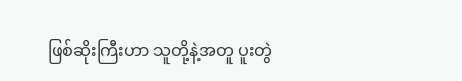ဖြစ်ဆိုးကြီးဟာ သူတို့နဲ့အတူ ပူးတွဲ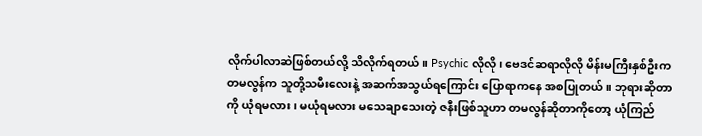လိုက်ပါလာဆဲဖြစ်တယ်လို့ သိလိုက်ရတယ်။ Psychic လိုလို၊ ဗေဒင်ဆရာလိုလို မိန်းမကြီးနှစ်ဦးက တမလွန်က သူတို့သမီးလေးနဲ့ အဆက်အသွယ်ရကြောင်း ပြောရာကနေ အစပြုတယ်။ ဘုရားဆိုတာကို ယုံရမလား၊ မယုံရမလား မသေချာသေးတဲ့ ဇနီးဖြစ်သူဟာ တမလွန်ဆိုတာကိုတော့ ယုံကြည်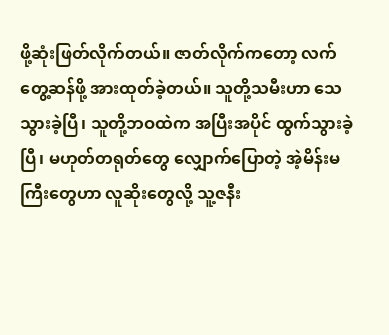ဖို့ဆုံးဖြတ်လိုက်တယ်။ ဇာတ်လိုက်ကတော့ လက်တွေ့ဆန်ဖို့ အားထုတ်ခဲ့တယ်။ သူတို့သမီးဟာ သေသွားခဲ့ပြီ၊ သူတို့ဘဝထဲက အပြီးအပိုင် ထွက်သွားခဲ့ပြီ၊ မဟုတ်တရုတ်တွေ လျှောက်ပြောတဲ့ အဲ့မိန်းမကြီးတွေဟာ လူဆိုးတွေလို့ သူ့ဇနီး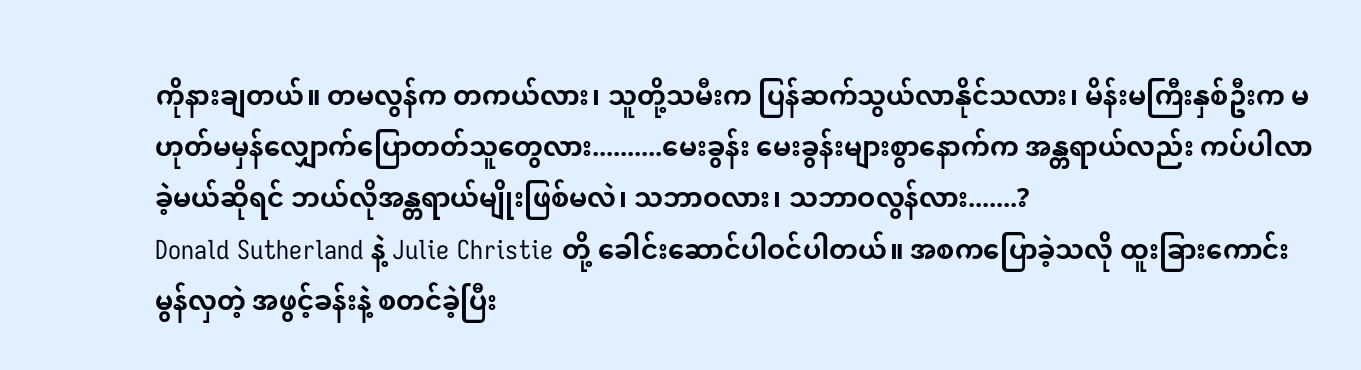ကိုနားချတယ်။ တမလွန်က တကယ်လား၊ သူတို့သမီးက ပြန်ဆက်သွယ်လာနိုင်သလား၊ မိန်းမကြီးနှစ်ဦးက မဟုတ်မမှန်လျှောက်ပြောတတ်သူတွေလား..........မေးခွန်း မေးခွန်းများစွာနောက်က အန္တရာယ်လည်း ကပ်ပါလာခဲ့မယ်ဆိုရင် ဘယ်လိုအန္တရာယ်မျိုးဖြစ်မလဲ၊ သဘာဝလား၊ သဘာဝလွန်လား.......?
Donald Sutherland နဲ့ Julie Christie တို့ ခေါင်းဆောင်ပါဝင်ပါတယ်။ အစကပြောခဲ့သလို ထူးခြားကောင်းမွန်လှတဲ့ အဖွင့်ခန်းနဲ့ စတင်ခဲ့ပြီး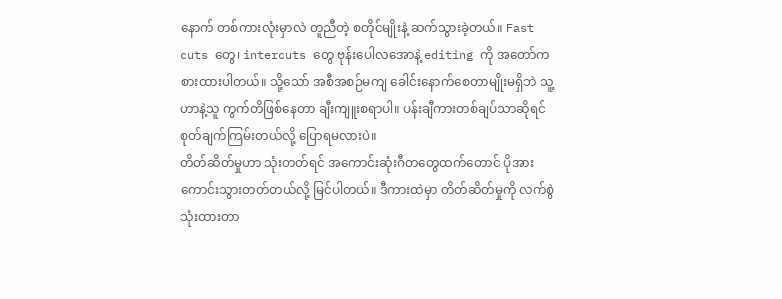နောက် တစ်ကားလုံးမှာလဲ တူညီတဲ့ စတိုင်မျိုးနဲ့ ဆက်သွားခဲ့တယ်။ Fast cuts တွေ၊ intercuts တွေ ဗုန်းပေါလအောနဲ့ editing ကို အတော်ကစားထားပါတယ်။ သို့သော် အစီအစဉ်မကျ ခေါင်းနောက်စေတာမျိုးမရှိဘဲ သူ့ဟာနဲ့သူ ကွက်တိဖြစ်နေတာ ချီးကျူးစရာပါ။ ပန်းချီကားတစ်ချပ်သာဆိုရင် စုတ်ချက်ကြမ်းတယ်လို့ ပြောရမလားပဲ။
တိတ်ဆိတ်မှုဟာ သုံးတတ်ရင် အကောင်းဆုံးဂီတတွေထက်တောင် ပိုအားကောင်းသွားတတ်တယ်လို့ မြင်ပါတယ်။ ဒီကားထဲမှာ တိတ်ဆိတ်မှုကို လက်စွဲသုံးထားတာ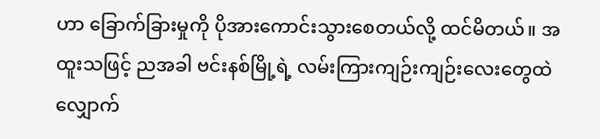ဟာ ခြောက်ခြားမှုကို ပိုအားကောင်းသွားစေတယ်လို့ ထင်မိတယ်။ အထူးသဖြင့် ညအခါ ဗင်းနစ်မြို့ရဲ့ လမ်းကြားကျဉ်းကျဉ်းလေးတွေထဲ လျှောက်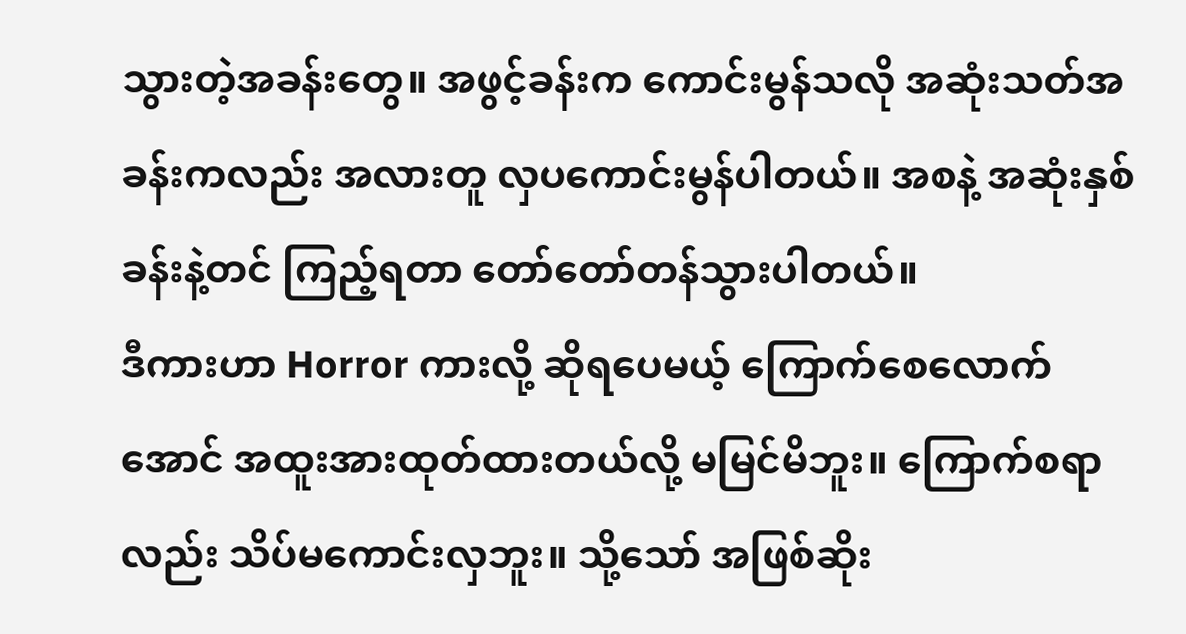သွားတဲ့အခန်းတွေ။ အဖွင့်ခန်းက ကောင်းမွန်သလို အဆုံးသတ်အခန်းကလည်း အလားတူ လှပကောင်းမွန်ပါတယ်။ အစနဲ့ အဆုံးနှစ်ခန်းနဲ့တင် ကြည့်ရတာ တော်တော်တန်သွားပါတယ်။
ဒီကားဟာ Horror ကားလို့ ဆိုရပေမယ့် ကြောက်စေလောက်အောင် အထူးအားထုတ်ထားတယ်လို့ မမြင်မိဘူး။ ကြောက်စရာလည်း သိပ်မကောင်းလှဘူး။ သို့သော် အဖြစ်ဆိုး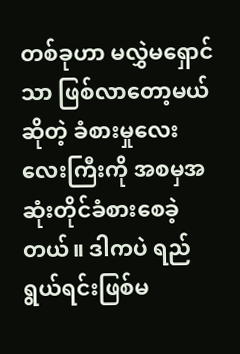တစ်ခုဟာ မလွှဲမရှောင်သာ ဖြစ်လာတော့မယ်ဆိုတဲ့ ခံစားမှုလေးလေးကြီးကို အစမှအဆုံးတိုင်ခံစားစေခဲ့တယ်။ ဒါကပဲ ရည်ရွယ်ရင်းဖြစ်မ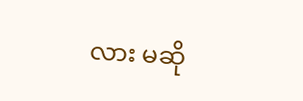လား မဆို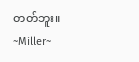တတ်ဘူး။
~Miller~